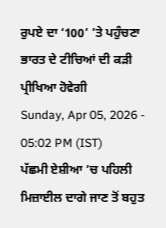ਰੁਪਏ ਦਾ ‘100’ ’ਤੇ ਪਹੁੰਚਣਾ ਭਾਰਤ ਦੇ ਟੀਚਿਆਂ ਦੀ ਕੜੀ ਪ੍ਰੀਖਿਆ ਹੋਵੇਗੀ
Sunday, Apr 05, 2026 - 05:02 PM (IST)
ਪੱਛਮੀ ਏਸ਼ੀਆ ’ਚ ਪਹਿਲੀ ਮਿਜ਼ਾਈਲ ਦਾਗੇ ਜਾਣ ਤੋਂ ਬਹੁਤ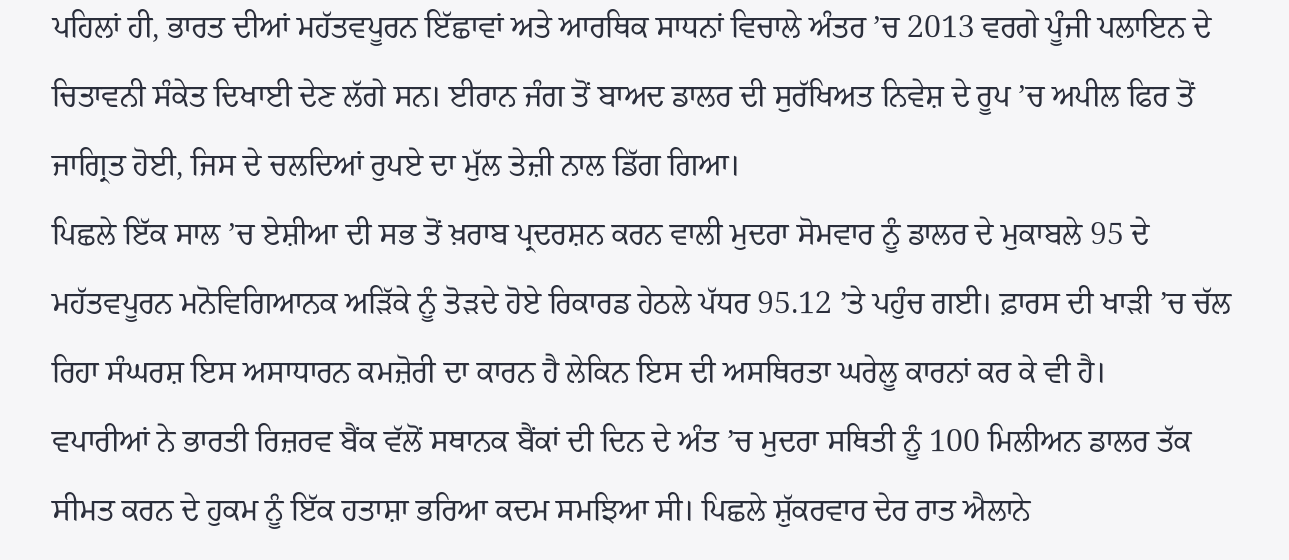ਪਹਿਲਾਂ ਹੀ, ਭਾਰਤ ਦੀਆਂ ਮਹੱਤਵਪੂਰਨ ਇੱਛਾਵਾਂ ਅਤੇ ਆਰਥਿਕ ਸਾਧਨਾਂ ਵਿਚਾਲੇ ਅੰਤਰ ’ਚ 2013 ਵਰਗੇ ਪੂੰਜੀ ਪਲਾਇਨ ਦੇ ਚਿਤਾਵਨੀ ਸੰਕੇਤ ਦਿਖਾਈ ਦੇਣ ਲੱਗੇ ਸਨ। ਈਰਾਨ ਜੰਗ ਤੋਂ ਬਾਅਦ ਡਾਲਰ ਦੀ ਸੁਰੱਖਿਅਤ ਨਿਵੇਸ਼ ਦੇ ਰੂਪ ’ਚ ਅਪੀਲ ਫਿਰ ਤੋਂ ਜਾਗ੍ਰਿਤ ਹੋਈ, ਜਿਸ ਦੇ ਚਲਦਿਆਂ ਰੁਪਏ ਦਾ ਮੁੱਲ ਤੇਜ਼ੀ ਨਾਲ ਡਿੱਗ ਗਿਆ।
ਪਿਛਲੇ ਇੱਕ ਸਾਲ ’ਚ ਏਸ਼ੀਆ ਦੀ ਸਭ ਤੋਂ ਖ਼ਰਾਬ ਪ੍ਰਦਰਸ਼ਨ ਕਰਨ ਵਾਲੀ ਮੁਦਰਾ ਸੋਮਵਾਰ ਨੂੰ ਡਾਲਰ ਦੇ ਮੁਕਾਬਲੇ 95 ਦੇ ਮਹੱਤਵਪੂਰਨ ਮਨੋਵਿਗਿਆਨਕ ਅੜਿੱਕੇ ਨੂੰ ਤੋੜਦੇ ਹੋਏ ਰਿਕਾਰਡ ਹੇਠਲੇ ਪੱਧਰ 95.12 ’ਤੇ ਪਹੁੰਚ ਗਈ। ਫ਼ਾਰਸ ਦੀ ਖਾੜੀ ’ਚ ਚੱਲ ਰਿਹਾ ਸੰਘਰਸ਼ ਇਸ ਅਸਾਧਾਰਨ ਕਮਜ਼ੋਰੀ ਦਾ ਕਾਰਨ ਹੈ ਲੇਕਿਨ ਇਸ ਦੀ ਅਸਥਿਰਤਾ ਘਰੇਲੂ ਕਾਰਨਾਂ ਕਰ ਕੇ ਵੀ ਹੈ।
ਵਪਾਰੀਆਂ ਨੇ ਭਾਰਤੀ ਰਿਜ਼ਰਵ ਬੈਂਕ ਵੱਲੋਂ ਸਥਾਨਕ ਬੈਂਕਾਂ ਦੀ ਦਿਨ ਦੇ ਅੰਤ ’ਚ ਮੁਦਰਾ ਸਥਿਤੀ ਨੂੰ 100 ਮਿਲੀਅਨ ਡਾਲਰ ਤੱਕ ਸੀਮਤ ਕਰਨ ਦੇ ਹੁਕਮ ਨੂੰ ਇੱਕ ਹਤਾਸ਼ਾ ਭਰਿਆ ਕਦਮ ਸਮਝਿਆ ਸੀ। ਪਿਛਲੇ ਸ਼ੁੱਕਰਵਾਰ ਦੇਰ ਰਾਤ ਐਲਾਨੇ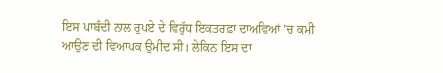ਇਸ ਪਾਬੰਦੀ ਨਾਲ ਰੁਪਏ ਦੇ ਵਿਰੁੱਧ ਇਕਤਰਫ਼ਾ ਦਾਅਵਿਆਂ ’ਚ ਕਮੀ ਆਉਣ ਦੀ ਵਿਆਪਕ ਉਮੀਦ ਸੀ। ਲੇਕਿਨ ਇਸ ਦਾ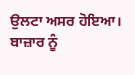ਉਲਟਾ ਅਸਰ ਹੋਇਆ। ਬਾਜ਼ਾਰ ਨੂੰ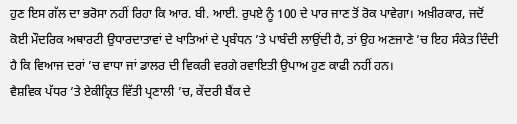ਹੁਣ ਇਸ ਗੱਲ ਦਾ ਭਰੋਸਾ ਨਹੀਂ ਰਿਹਾ ਕਿ ਆਰ. ਬੀ. ਆਈ. ਰੁਪਏ ਨੂੰ 100 ਦੇ ਪਾਰ ਜਾਣ ਤੋਂ ਰੋਕ ਪਾਵੇਗਾ। ਅਖ਼ੀਰਕਾਰ, ਜਦੋਂ ਕੋਈ ਮੌਦਰਿਕ ਅਥਾਰਟੀ ਉਧਾਰਦਾਤਾਵਾਂ ਦੇ ਖਾਤਿਆਂ ਦੇ ਪ੍ਰਬੰਧਨ ’ਤੇ ਪਾਬੰਦੀ ਲਾਉਂਦੀ ਹੈ, ਤਾਂ ਉਹ ਅਣਜਾਣੇ ’ਚ ਇਹ ਸੰਕੇਤ ਦਿੰਦੀ ਹੈ ਕਿ ਵਿਆਜ ਦਰਾਂ ’ਚ ਵਾਧਾ ਜਾਂ ਡਾਲਰ ਦੀ ਵਿਕਰੀ ਵਰਗੇ ਰਵਾਇਤੀ ਉਪਾਅ ਹੁਣ ਕਾਫੀ ਨਹੀਂ ਹਨ।
ਵੈਸ਼ਵਿਕ ਪੱਧਰ ’ਤੇ ਏਕੀਕ੍ਰਿਤ ਵਿੱਤੀ ਪ੍ਰਣਾਲੀ ’ਚ, ਕੇਂਦਰੀ ਬੈਂਕ ਦੇ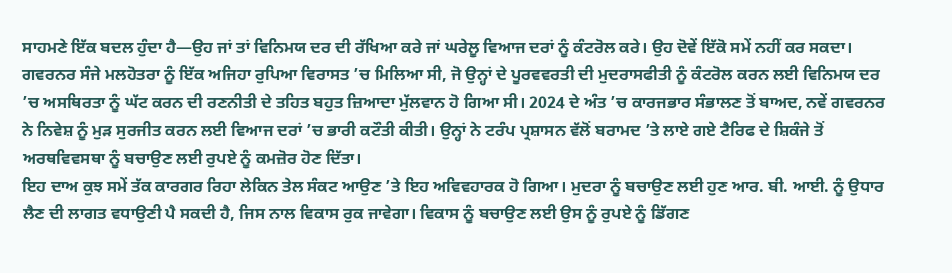ਸਾਹਮਣੇ ਇੱਕ ਬਦਲ ਹੁੰਦਾ ਹੈ—ਉਹ ਜਾਂ ਤਾਂ ਵਿਨਿਮਯ ਦਰ ਦੀ ਰੱਖਿਆ ਕਰੇ ਜਾਂ ਘਰੇਲੂ ਵਿਆਜ ਦਰਾਂ ਨੂੰ ਕੰਟਰੋਲ ਕਰੇ। ਉਹ ਦੋਵੇਂ ਇੱਕੋ ਸਮੇਂ ਨਹੀਂ ਕਰ ਸਕਦਾ। ਗਵਰਨਰ ਸੰਜੇ ਮਲਹੋਤਰਾ ਨੂੰ ਇੱਕ ਅਜਿਹਾ ਰੁਪਿਆ ਵਿਰਾਸਤ ’ਚ ਮਿਲਿਆ ਸੀ, ਜੋ ਉਨ੍ਹਾਂ ਦੇ ਪੂਰਵਵਰਤੀ ਦੀ ਮੁਦਰਾਸਫੀਤੀ ਨੂੰ ਕੰਟਰੋਲ ਕਰਨ ਲਈ ਵਿਨਿਮਯ ਦਰ ’ਚ ਅਸਥਿਰਤਾ ਨੂੰ ਘੱਟ ਕਰਨ ਦੀ ਰਣਨੀਤੀ ਦੇ ਤਹਿਤ ਬਹੁਤ ਜ਼ਿਆਦਾ ਮੁੱਲਵਾਨ ਹੋ ਗਿਆ ਸੀ। 2024 ਦੇ ਅੰਤ ’ਚ ਕਾਰਜਭਾਰ ਸੰਭਾਲਣ ਤੋਂ ਬਾਅਦ, ਨਵੇਂ ਗਵਰਨਰ ਨੇ ਨਿਵੇਸ਼ ਨੂੰ ਮੁੜ ਸੁਰਜੀਤ ਕਰਨ ਲਈ ਵਿਆਜ ਦਰਾਂ ’ਚ ਭਾਰੀ ਕਟੌਤੀ ਕੀਤੀ। ਉਨ੍ਹਾਂ ਨੇ ਟਰੰਪ ਪ੍ਰਸ਼ਾਸਨ ਵੱਲੋਂ ਬਰਾਮਦ ’ਤੇ ਲਾਏ ਗਏ ਟੈਰਿਫ ਦੇ ਸ਼ਿਕੰਜੇ ਤੋਂ ਅਰਥਵਿਵਸਥਾ ਨੂੰ ਬਚਾਉਣ ਲਈ ਰੁਪਏ ਨੂੰ ਕਮਜ਼ੋਰ ਹੋਣ ਦਿੱਤਾ।
ਇਹ ਦਾਅ ਕੁਝ ਸਮੇਂ ਤੱਕ ਕਾਰਗਰ ਰਿਹਾ ਲੇਕਿਨ ਤੇਲ ਸੰਕਟ ਆਉਣ ’ਤੇ ਇਹ ਅਵਿਵਹਾਰਕ ਹੋ ਗਿਆ। ਮੁਦਰਾ ਨੂੰ ਬਚਾਉਣ ਲਈ ਹੁਣ ਆਰ. ਬੀ. ਆਈ. ਨੂੰ ਉਧਾਰ ਲੈਣ ਦੀ ਲਾਗਤ ਵਧਾਉਣੀ ਪੈ ਸਕਦੀ ਹੈ, ਜਿਸ ਨਾਲ ਵਿਕਾਸ ਰੁਕ ਜਾਵੇਗਾ। ਵਿਕਾਸ ਨੂੰ ਬਚਾਉਣ ਲਈ ਉਸ ਨੂੰ ਰੁਪਏ ਨੂੰ ਡਿੱਗਣ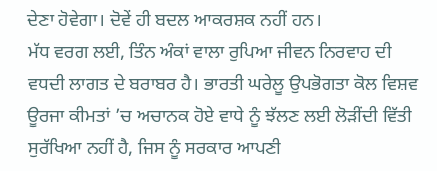ਦੇਣਾ ਹੋਵੇਗਾ। ਦੋਵੇਂ ਹੀ ਬਦਲ ਆਕਰਸ਼ਕ ਨਹੀਂ ਹਨ।
ਮੱਧ ਵਰਗ ਲਈ, ਤਿੰਨ ਅੰਕਾਂ ਵਾਲਾ ਰੁਪਿਆ ਜੀਵਨ ਨਿਰਵਾਹ ਦੀ ਵਧਦੀ ਲਾਗਤ ਦੇ ਬਰਾਬਰ ਹੈ। ਭਾਰਤੀ ਘਰੇਲੂ ਉਪਭੋਗਤਾ ਕੋਲ ਵਿਸ਼ਵ ਊਰਜਾ ਕੀਮਤਾਂ ’ਚ ਅਚਾਨਕ ਹੋਏ ਵਾਧੇ ਨੂੰ ਝੱਲਣ ਲਈ ਲੋੜੀਂਦੀ ਵਿੱਤੀ ਸੁਰੱਖਿਆ ਨਹੀਂ ਹੈ, ਜਿਸ ਨੂੰ ਸਰਕਾਰ ਆਪਣੀ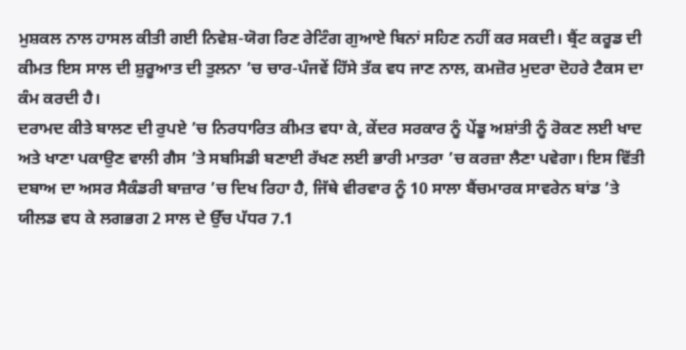ਮੁਸ਼ਕਲ ਨਾਲ ਹਾਸਲ ਕੀਤੀ ਗਈ ਨਿਵੇਸ਼-ਯੋਗ ਰਿਣ ਰੇਟਿੰਗ ਗੁਆਏ ਬਿਨਾਂ ਸਹਿਣ ਨਹੀਂ ਕਰ ਸਕਦੀ। ਬ੍ਰੈਂਟ ਕਰੂਡ ਦੀ ਕੀਮਤ ਇਸ ਸਾਲ ਦੀ ਸ਼ੁਰੂਆਤ ਦੀ ਤੁਲਨਾ ’ਚ ਚਾਰ-ਪੰਜਵੇਂ ਹਿੱਸੇ ਤੱਕ ਵਧ ਜਾਣ ਨਾਲ, ਕਮਜ਼ੋਰ ਮੁਦਰਾ ਦੋਹਰੇ ਟੈਕਸ ਦਾ ਕੰਮ ਕਰਦੀ ਹੈ।
ਦਰਾਮਦ ਕੀਤੇ ਬਾਲਣ ਦੀ ਰੁਪਏ ’ਚ ਨਿਰਧਾਰਿਤ ਕੀਮਤ ਵਧਾ ਕੇ, ਕੇਂਦਰ ਸਰਕਾਰ ਨੂੰ ਪੇਂਡੂ ਅਸ਼ਾਂਤੀ ਨੂੰ ਰੋਕਣ ਲਈ ਖਾਦ ਅਤੇ ਖਾਣਾ ਪਕਾਉਣ ਵਾਲੀ ਗੈਸ ’ਤੇ ਸਬਸਿਡੀ ਬਣਾਈ ਰੱਖਣ ਲਈ ਭਾਰੀ ਮਾਤਰਾ ’ਚ ਕਰਜ਼ਾ ਲੈਣਾ ਪਵੇਗਾ। ਇਸ ਵਿੱਤੀ ਦਬਾਅ ਦਾ ਅਸਰ ਸੈਕੰਡਰੀ ਬਾਜ਼ਾਰ ’ਚ ਦਿਖ ਰਿਹਾ ਹੈ, ਜਿੱਥੇ ਵੀਰਵਾਰ ਨੂੰ 10 ਸਾਲਾ ਬੈਂਚਮਾਰਕ ਸਾਵਰੇਨ ਬਾਂਡ ’ਤੇ ਯੀਲਡ ਵਧ ਕੇ ਲਗਭਗ 2 ਸਾਲ ਦੇ ਉੱਚ ਪੱਧਰ 7.1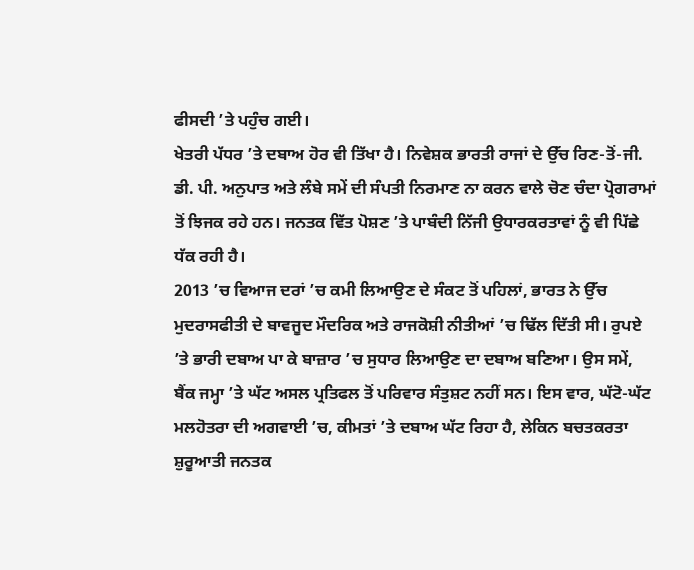ਫੀਸਦੀ ’ਤੇ ਪਹੁੰਚ ਗਈ।
ਖੇਤਰੀ ਪੱਧਰ ’ਤੇ ਦਬਾਅ ਹੋਰ ਵੀ ਤਿੱਖਾ ਹੈ। ਨਿਵੇਸ਼ਕ ਭਾਰਤੀ ਰਾਜਾਂ ਦੇ ਉੱਚ ਰਿਣ-ਤੋਂ-ਜੀ. ਡੀ. ਪੀ. ਅਨੁਪਾਤ ਅਤੇ ਲੰਬੇ ਸਮੇਂ ਦੀ ਸੰਪਤੀ ਨਿਰਮਾਣ ਨਾ ਕਰਨ ਵਾਲੇ ਚੋਣ ਚੰਦਾ ਪ੍ਰੋਗਰਾਮਾਂ ਤੋਂ ਝਿਜਕ ਰਹੇ ਹਨ। ਜਨਤਕ ਵਿੱਤ ਪੋਸ਼ਣ ’ਤੇ ਪਾਬੰਦੀ ਨਿੱਜੀ ਉਧਾਰਕਰਤਾਵਾਂ ਨੂੰ ਵੀ ਪਿੱਛੇ ਧੱਕ ਰਹੀ ਹੈ।
2013 ’ਚ ਵਿਆਜ ਦਰਾਂ ’ਚ ਕਮੀ ਲਿਆਉਣ ਦੇ ਸੰਕਟ ਤੋਂ ਪਹਿਲਾਂ, ਭਾਰਤ ਨੇ ਉੱਚ ਮੁਦਰਾਸਫੀਤੀ ਦੇ ਬਾਵਜੂਦ ਮੌਦਰਿਕ ਅਤੇ ਰਾਜਕੋਸ਼ੀ ਨੀਤੀਆਂ ’ਚ ਢਿੱਲ ਦਿੱਤੀ ਸੀ। ਰੁਪਏ ’ਤੇ ਭਾਰੀ ਦਬਾਅ ਪਾ ਕੇ ਬਾਜ਼ਾਰ ’ਚ ਸੁਧਾਰ ਲਿਆਉਣ ਦਾ ਦਬਾਅ ਬਣਿਆ। ਉਸ ਸਮੇਂ, ਬੈਂਕ ਜਮ੍ਹਾ ’ਤੇ ਘੱਟ ਅਸਲ ਪ੍ਰਤਿਫਲ ਤੋਂ ਪਰਿਵਾਰ ਸੰਤੁਸ਼ਟ ਨਹੀਂ ਸਨ। ਇਸ ਵਾਰ, ਘੱਟੋ-ਘੱਟ ਮਲਹੋਤਰਾ ਦੀ ਅਗਵਾਈ ’ਚ, ਕੀਮਤਾਂ ’ਤੇ ਦਬਾਅ ਘੱਟ ਰਿਹਾ ਹੈ, ਲੇਕਿਨ ਬਚਤਕਰਤਾ ਸ਼ੁਰੂਆਤੀ ਜਨਤਕ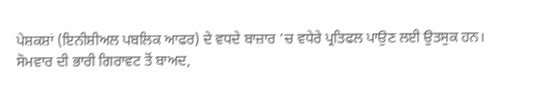ਪੇਸ਼ਕਸ਼ਾਂ (ਇਨੀਸ਼ੀਅਲ ਪਬਲਿਕ ਆਫਰ) ਦੇ ਵਧਦੇ ਬਾਜ਼ਾਰ ’ਚ ਵਧੇਰੇ ਪ੍ਰਤਿਫਲ ਪਾਉਣ ਲਈ ਉਤਸੁਕ ਹਨ।
ਸੋਮਵਾਰ ਦੀ ਭਾਰੀ ਗਿਰਾਵਟ ਤੋਂ ਬਾਅਦ,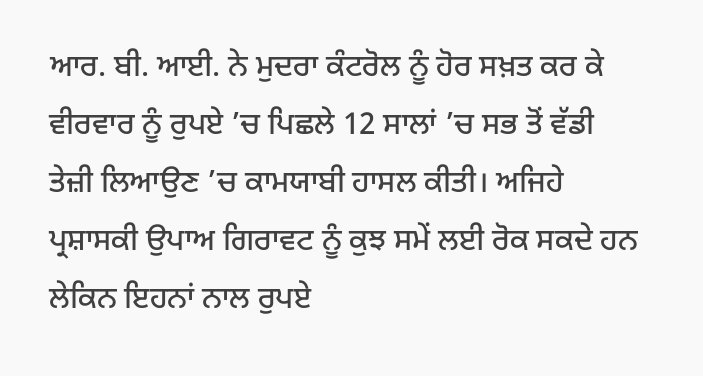ਆਰ. ਬੀ. ਆਈ. ਨੇ ਮੁਦਰਾ ਕੰਟਰੋਲ ਨੂੰ ਹੋਰ ਸਖ਼ਤ ਕਰ ਕੇ ਵੀਰਵਾਰ ਨੂੰ ਰੁਪਏ ’ਚ ਪਿਛਲੇ 12 ਸਾਲਾਂ ’ਚ ਸਭ ਤੋਂ ਵੱਡੀ ਤੇਜ਼ੀ ਲਿਆਉਣ ’ਚ ਕਾਮਯਾਬੀ ਹਾਸਲ ਕੀਤੀ। ਅਜਿਹੇ ਪ੍ਰਸ਼ਾਸਕੀ ਉਪਾਅ ਗਿਰਾਵਟ ਨੂੰ ਕੁਝ ਸਮੇਂ ਲਈ ਰੋਕ ਸਕਦੇ ਹਨ ਲੇਕਿਨ ਇਹਨਾਂ ਨਾਲ ਰੁਪਏ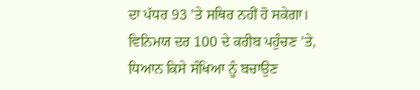ਦਾ ਪੱਧਰ 93 ’ਤੇ ਸਥਿਰ ਨਹੀਂ ਹੋ ਸਕੇਗਾ। ਵਿਨਿਮਯ ਦਰ 100 ਦੇ ਕਰੀਬ ਪਹੁੰਚਣ ’ਤੇ, ਧਿਆਨ ਕਿਸੇ ਸੰਖਿਆ ਨੂੰ ਬਚਾਉਣ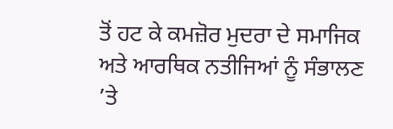ਤੋਂ ਹਟ ਕੇ ਕਮਜ਼ੋਰ ਮੁਦਰਾ ਦੇ ਸਮਾਜਿਕ ਅਤੇ ਆਰਥਿਕ ਨਤੀਜਿਆਂ ਨੂੰ ਸੰਭਾਲਣ ’ਤੇ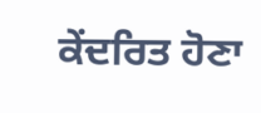ਕੇਂਦਰਿਤ ਹੋਣਾ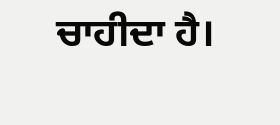ਚਾਹੀਦਾ ਹੈ।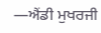—ਐਂਡੀ ਮੁਖਰਜੀ